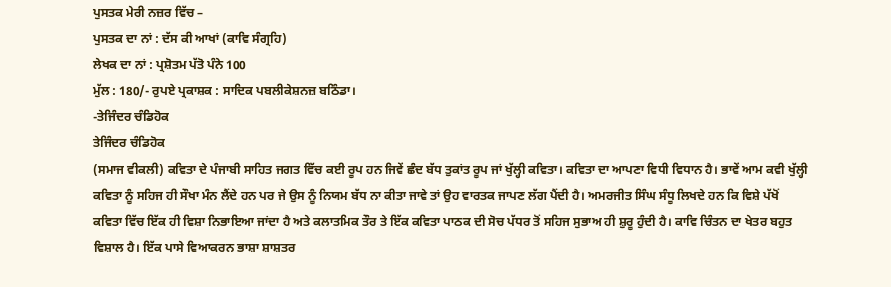ਪੁਸਤਕ ਮੇਰੀ ਨਜ਼ਰ ਵਿੱਚ –
ਪੁਸਤਕ ਦਾ ਨਾਂ : ਦੱਸ ਕੀ ਆਖਾਂ (ਕਾਵਿ ਸੰਗ੍ਰਹਿ)
ਲੇਖਕ ਦਾ ਨਾਂ : ਪ੍ਰਸ਼ੋਤਮ ਪੱਤੋ ਪੰਨੇ 100
ਮੁੱਲ : 180/- ਰੁਪਏ ਪ੍ਰਕਾਸ਼ਕ : ਸਾਦਿਕ ਪਬਲੀਕੇਸ਼ਨਜ਼ ਬਠਿੰਡਾ।
-ਤੇਜਿੰਦਰ ਚੰਡਿਹੋਕ
ਤੇਜਿੰਦਰ ਚੰਡਿਹੋਕ
(ਸਮਾਜ ਵੀਕਲੀ) ਕਵਿਤਾ ਦੇ ਪੰਜਾਬੀ ਸਾਹਿਤ ਜਗਤ ਵਿੱਚ ਕਈ ਰੂਪ ਹਨ ਜਿਵੇਂ ਛੰਦ ਬੱਧ ਤੁਕਾਂਤ ਰੂਪ ਜਾਂ ਖੁੱਲ੍ਹੀ ਕਵਿਤਾ। ਕਵਿਤਾ ਦਾ ਆਪਣਾ ਵਿਧੀ ਵਿਧਾਨ ਹੈ। ਭਾਵੇਂ ਆਮ ਕਵੀ ਖੁੱਲ੍ਹੀ ਕਵਿਤਾ ਨੂੰ ਸਹਿਜ ਹੀ ਸੌਖਾ ਮੰਨ ਲੈਂਦੇ ਹਨ ਪਰ ਜੇ ਉਸ ਨੂੰ ਨਿਯਮ ਬੱਧ ਨਾ ਕੀਤਾ ਜਾਵੇ ਤਾਂ ਉਹ ਵਾਰਤਕ ਜਾਪਣ ਲੱਗ ਪੈਂਦੀ ਹੈ। ਅਮਰਜੀਤ ਸਿੰਘ ਸੰਧੂ ਲਿਖਦੇ ਹਨ ਕਿ ਵਿਸ਼ੇ ਪੱਖੋਂ ਕਵਿਤਾ ਵਿੱਚ ਇੱਕ ਹੀ ਵਿਸ਼ਾ ਨਿਭਾਇਆ ਜਾਂਦਾ ਹੈ ਅਤੇ ਕਲਾਤਮਿਕ ਤੌਰ ਤੇ ਇੱਕ ਕਵਿਤਾ ਪਾਠਕ ਦੀ ਸੋਚ ਪੱਧਰ ਤੋਂ ਸਹਿਜ ਸੁਭਾਅ ਹੀ ਸ਼ੁਰੂ ਹੁੰਦੀ ਹੈ। ਕਾਵਿ ਚਿੰਤਨ ਦਾ ਖੇਤਰ ਬਹੁਤ ਵਿਸ਼ਾਲ ਹੈ। ਇੱਕ ਪਾਸੇ ਵਿਆਕਰਨ ਭਾਸ਼ਾ ਸ਼ਾਸ਼ਤਰ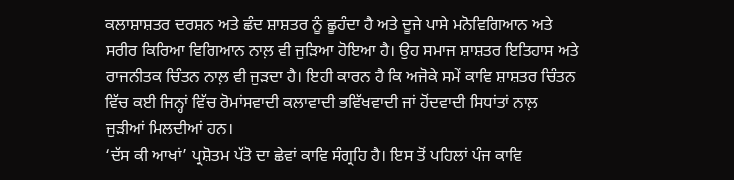ਕਲਾਸ਼ਾਸ਼ਤਰ ਦਰਸ਼ਨ ਅਤੇ ਛੰਦ ਸ਼ਾਸ਼ਤਰ ਨੂੰ ਛੂਹੰਦਾ ਹੈ ਅਤੇ ਦੂਜੇ ਪਾਸੇ ਮਨੋਵਿਗਿਆਨ ਅਤੇ ਸਰੀਰ ਕਿਰਿਆ ਵਿਗਿਆਨ ਨਾਲ਼ ਵੀ ਜੁੜਿਆ ਹੋਇਆ ਹੈ। ਉਹ ਸਮਾਜ ਸ਼ਾਸ਼ਤਰ ਇਤਿਹਾਸ ਅਤੇ ਰਾਜਨੀਤਕ ਚਿੰਤਨ ਨਾਲ਼ ਵੀ ਜੁੜਦਾ ਹੈ। ਇਹੀ ਕਾਰਨ ਹੈ ਕਿ ਅਜੋਕੇ ਸਮੇਂ ਕਾਵਿ ਸ਼ਾਸ਼ਤਰ ਚਿੰਤਨ ਵਿੱਚ ਕਈ ਜਿਨ੍ਹਾਂ ਵਿੱਚ ਰੋਮਾਂਸਵਾਦੀ ਕਲਾਵਾਦੀ ਭਵਿੱਖਵਾਦੀ ਜਾਂ ਹੋਂਦਵਾਦੀ ਸਿਧਾਂਤਾਂ ਨਾਲ਼ ਜੁੜੀਆਂ ਮਿਲਦੀਆਂ ਹਨ।
‘ਦੱਸ ਕੀ ਆਖਾਂ’ ਪ੍ਰਸ਼ੋਤਮ ਪੱਤੋ ਦਾ ਛੇਵਾਂ ਕਾਵਿ ਸੰਗ੍ਰਹਿ ਹੈ। ਇਸ ਤੋਂ ਪਹਿਲਾਂ ਪੰਜ ਕਾਵਿ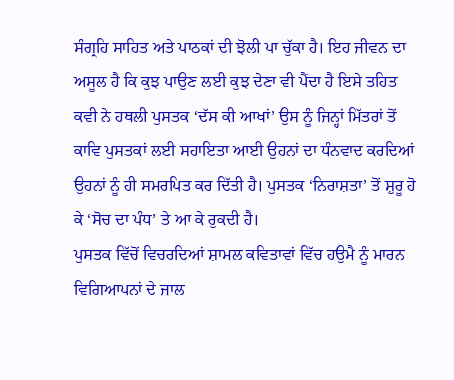ਸੰਗ੍ਰਹਿ ਸਾਹਿਤ ਅਤੇ ਪਾਠਕਾਂ ਦੀ ਝੋਲੀ ਪਾ ਚੁੱਕਾ ਹੈ। ਇਹ ਜੀਵਨ ਦਾ ਅਸੂਲ ਹੈ ਕਿ ਕੁਝ ਪਾਉਣ ਲਈ ਕੁਝ ਦੇਣਾ ਵੀ ਪੈਂਦਾ ਹੈ ਇਸੇ ਤਹਿਤ ਕਵੀ ਨੇ ਹਥਲੀ ਪੁਸਤਕ ‘ਦੱਸ ਕੀ ਆਖਾਂ’ ਉਸ ਨੂੰ ਜਿਨ੍ਹਾਂ ਮਿੱਤਰਾਂ ਤੋਂ ਕਾਵਿ ਪੁਸਤਕਾਂ ਲਈ ਸਹਾਇਤਾ ਆਈ ਉਹਨਾਂ ਦਾ ਧੰਨਵਾਦ ਕਰਦਿਆਂ ਉਹਨਾਂ ਨੂੰ ਹੀ ਸਮਰਪਿਤ ਕਰ ਦਿੱਤੀ ਹੈ। ਪੁਸਤਕ ‘ਨਿਰਾਸ਼ਤਾ’ ਤੋਂ ਸ਼ੁਰੂ ਹੋ ਕੇ ‘ਸੋਚ ਦਾ ਪੰਧ’ ਤੇ ਆ ਕੇ ਰੁਕਦੀ ਹੈ।
ਪੁਸਤਕ ਵਿੱਚੋਂ ਵਿਚਰਦਿਆਂ ਸ਼ਾਮਲ ਕਵਿਤਾਵਾਂ ਵਿੱਚ ਹਉਮੈ ਨੂੰ ਮਾਰਨ ਵਿਗਿਆਪਨਾਂ ਦੇ ਜਾਲ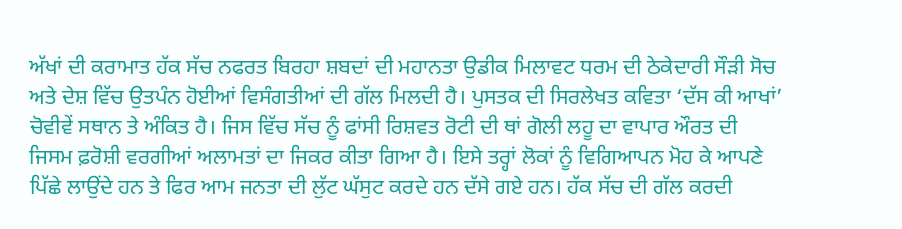ਅੱਖਾਂ ਦੀ ਕਰਾਮਾਤ ਹੱਕ ਸੱਚ ਨਫਰਤ ਬਿਰਹਾ ਸ਼ਬਦਾਂ ਦੀ ਮਹਾਨਤਾ ਉਡੀਕ ਮਿਲਾਵਟ ਧਰਮ ਦੀ ਠੇਕੇਦਾਰੀ ਸੌੜੀ ਸੋਚ ਅਤੇ ਦੇਸ਼ ਵਿੱਚ ਉਤਪੰਨ ਹੋਈਆਂ ਵਿਸੰਗਤੀਆਂ ਦੀ ਗੱਲ ਮਿਲਦੀ ਹੈ। ਪੁਸਤਕ ਦੀ ਸਿਰਲੇਖਤ ਕਵਿਤਾ ‘ਦੱਸ ਕੀ ਆਖਾਂ’ ਚੋਵੀਵੇਂ ਸਥਾਨ ਤੇ ਅੰਕਿਤ ਹੈ। ਜਿਸ ਵਿੱਚ ਸੱਚ ਨੂੰ ਫਾਂਸੀ ਰਿਸ਼ਵਤ ਰੋਟੀ ਦੀ ਥਾਂ ਗੋਲੀ ਲਹੂ ਦਾ ਵਾਪਾਰ ਔਰਤ ਦੀ ਜਿਸਮ ਫ਼ਰੋਸ਼ੀ ਵਰਗੀਆਂ ਅਲਾਮਤਾਂ ਦਾ ਜਿਕਰ ਕੀਤਾ ਗਿਆ ਹੈ। ਇਸੇ ਤਰ੍ਹਾਂ ਲੋਕਾਂ ਨੂੰ ਵਿਗਿਆਪਨ ਮੋਹ ਕੇ ਆਪਣੇ ਪਿੱਛੇ ਲਾਉਂਦੇ ਹਨ ਤੇ ਫਿਰ ਆਮ ਜਨਤਾ ਦੀ ਲੁੱਟ ਘੱਸੁਟ ਕਰਦੇ ਹਨ ਦੱਸੇ ਗਏ ਹਨ। ਹੱਕ ਸੱਚ ਦੀ ਗੱਲ ਕਰਦੀ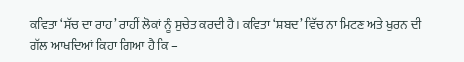ਕਵਿਤਾ ‘ਸੱਚ ਦਾ ਰਾਹ’ ਰਾਹੀਂ ਲੋਕਾਂ ਨੂੰ ਸੁਚੇਤ ਕਰਦੀ ਹੈ। ਕਵਿਤਾ ‘ਸ਼ਬਦ’ ਵਿੱਚ ਨਾ ਮਿਟਣ ਅਤੇ ਖੁਰਨ ਦੀ ਗੱਲ ਆਖਦਿਆਂ ਕਿਹਾ ਗਿਆ ਹੈ ਕਿ –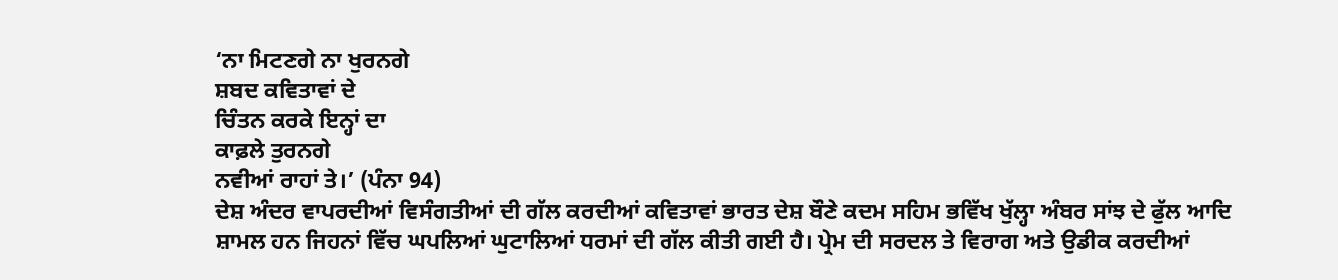‘ਨਾ ਮਿਟਣਗੇ ਨਾ ਖੁਰਨਗੇ
ਸ਼ਬਦ ਕਵਿਤਾਵਾਂ ਦੇ
ਚਿੰਤਨ ਕਰਕੇ ਇਨ੍ਹਾਂ ਦਾ
ਕਾਫ਼ਲੇ ਤੁਰਨਗੇ
ਨਵੀਆਂ ਰਾਹਾਂ ਤੇ।’ (ਪੰਨਾ 94)
ਦੇਸ਼ ਅੰਦਰ ਵਾਪਰਦੀਆਂ ਵਿਸੰਗਤੀਆਂ ਦੀ ਗੱਲ ਕਰਦੀਆਂ ਕਵਿਤਾਵਾਂ ਭਾਰਤ ਦੇਸ਼ ਬੌਣੇ ਕਦਮ ਸਹਿਮ ਭਵਿੱਖ ਖੁੱਲ੍ਹਾ ਅੰਬਰ ਸਾਂਝ ਦੇ ਫੁੱਲ ਆਦਿ ਸ਼ਾਮਲ ਹਨ ਜਿਹਨਾਂ ਵਿੱਚ ਘਪਲਿਆਂ ਘੁਟਾਲਿਆਂ ਧਰਮਾਂ ਦੀ ਗੱਲ ਕੀਤੀ ਗਈ ਹੈ। ਪ੍ਰੇਮ ਦੀ ਸਰਦਲ ਤੇ ਵਿਰਾਗ ਅਤੇ ਉਡੀਕ ਕਰਦੀਆਂ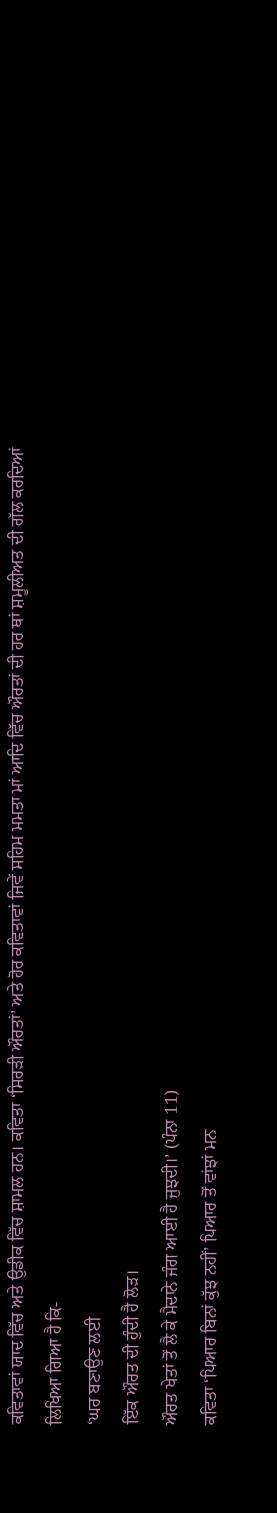ਕਵਿਤਾਵਾਂ ਯਾਦ ਵਿੱਚ ਅਤੇ ਉਡੀਕ ਵਿੱਚ ਸ਼ਾਮਲ ਹਨ। ਕਵਿਤਾ ‘ਸਿਰੜੀ ਔਰਤਾਂ’ ਅਤੇ ਹੋਰ ਕਵਿਤਾਵਾਂ ਜਿਵੇਂ ਸਹਿਮ ਮਮਤਾ ਮਾਂ ਆਦਿ ਵਿੱਚ ਔਰਤਾਂ ਦੀ ਹਰ ਥਾਂ ਸ਼ਮੂਲੀਅਤ ਦੀ ਗੱਲ ਕਰਦਿਆਂ ਲਿਖਿਆ ਗਿਆ ਹੈ ਕਿ-
‘ਘਰ ਬਣਾਉਣ ਲਈ
ਇੱਕ ਔਰਤ ਦੀ ਹੁੰਦੀ ਹੈ ਲੋੜ।
ਔਰਤ ਖੇਤਾਂ ਤੋਂ ਲੈ ਕੇ ਮੈਦਾਨੇ ਜੰਗ ਆਈ ਹੈ ਜੁਝਦੀ।’ (ਪੰਨਾ 11)
ਕਵਿਤਾ ‘ਪਿਆਰ ਬਿਨਾਂ ਕੁੱਝ ਨਹੀਂ’ ਪਿਆਰ ਤੋਂ ਵਾਂਝਾਂ ਮਨ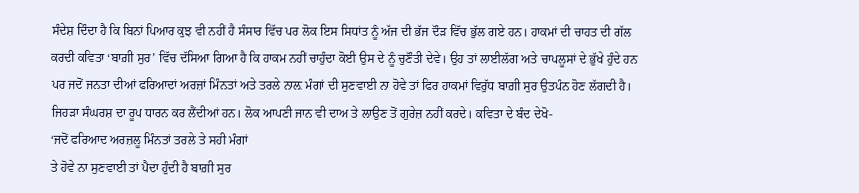ਸੰਦੇਸ਼ ਦਿੰਦਾ ਹੈ ਕਿ ਬਿਨਾਂ ਪਿਆਰ ਕੁਝ ਵੀ ਨਹੀਂ ਹੈ ਸੰਸਾਰ ਵਿੱਚ ਪਰ ਲੋਕ ਇਸ ਸਿਧਾਂਤ ਨੂੰ ਅੱਜ ਦੀ ਭੱਜ ਦੌੜ ਵਿੱਚ ਭੁੱਲ ਗਏ ਹਨ। ਹਾਕਮਾਂ ਦੀ ਚਾਹਤ ਦੀ ਗੱਲ ਕਰਦੀ ਕਵਿਤਾ ‘ਬਾਗ਼ੀ ਸੁਰ’ ਵਿੱਚ ਦੱਸਿਆ ਗਿਆ ਹੈ ਕਿ ਹਾਕਮ ਨਹੀਂ ਚਾਹੁੰਦਾ ਕੋਈ ਉਸ ਦੇ ਨੂੰ ਚੁਣੌਤੀ ਦੇਵੇ। ਉਹ ਤਾਂ ਲਾਈਲੱਗ ਅਤੇ ਚਾਪਲੂਸਾਂ ਦੇ ਭੁੱਖੇ ਹੁੰਦੇ ਹਨ ਪਰ ਜਦੋਂ ਜਨਤਾ ਦੀਆਂ ਫਰਿਆਦਾਂ ਅਰਜ਼ਾਂ ਮਿੰਨਤਾਂ ਅਤੇ ਤਰਲੇ ਨਾਲ਼ ਮੰਗਾਂ ਦੀ ਸੁਣਵਾਈ ਨਾ ਹੋਵੇ ਤਾਂ ਫਿਰ ਹਾਕਮਾਂ ਵਿਰੁੱਧ ਬਾਗ਼ੀ ਸੁਰ ਉਤਪੰਨ ਹੋਣ ਲੱਗਦੀ ਹੈ। ਜਿਹੜਾ ਸੰਘਰਸ਼ ਦਾ ਰੂਪ ਧਾਰਨ ਕਰ ਲੈਂਦੀਆਂ ਹਨ। ਲੋਕ ਆਪਣੀ ਜਾਨ ਵੀ ਦਾਅ ਤੇ ਲਾਉਣ ਤੋਂ ਗੁਰੇਜ਼ ਨਹੀਂ ਕਰਦੇ। ਕਵਿਤਾ ਦੇ ਬੰਦ ਦੇਖੋ-
‘ਜਦੋਂ ਫਰਿਆਦ ਅਰਜ਼ਲੂ ਮਿੰਨਤਾਂ ਤਰਲੇ ਤੇ ਸਹੀ ਮੰਗਾਂ
ਤੇ ਹੋਵੇ ਨਾ ਸੁਣਵਾਈ ਤਾਂ ਪੈਦਾ ਹੁੰਦੀ ਹੈ ਬਾਗ਼ੀ ਸੁਰ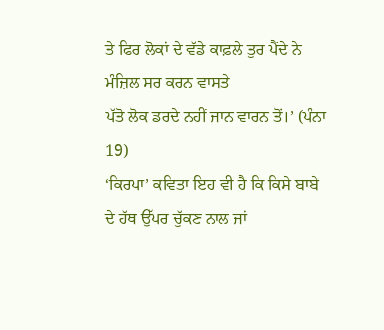ਤੇ ਫਿਰ ਲੋਕਾਂ ਦੇ ਵੱਡੇ ਕਾਫ਼ਲੇ ਤੁਰ ਪੈਂਦੇ ਨੇ ਮੰਜ਼ਿਲ ਸਰ ਕਰਨ ਵਾਸਤੇ
ਪੱਤੋ ਲੋਕ ਡਰਦੇ ਨਹੀਂ ਜਾਨ ਵਾਰਨ ਤੋਂ।’ (ਪੰਨਾ 19)
‘ਕਿਰਪਾ’ ਕਵਿਤਾ ਇਹ ਵੀ ਹੈ ਕਿ ਕਿਸੇ ਬਾਬੇ ਦੇ ਹੱਥ ਉੱਪਰ ਚੁੱਕਣ ਨਾਲ ਜਾਂ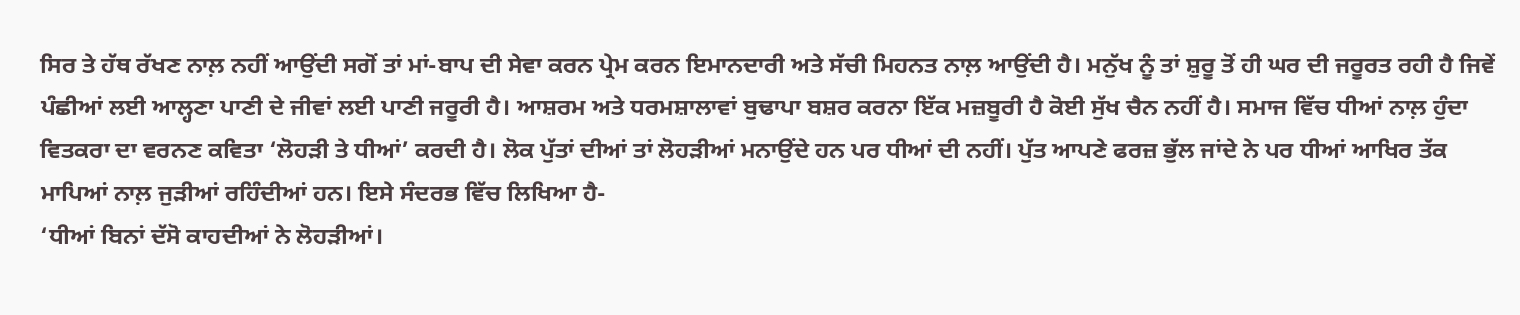ਸਿਰ ਤੇ ਹੱਥ ਰੱਖਣ ਨਾਲ਼ ਨਹੀਂ ਆਉਂਦੀ ਸਗੋਂ ਤਾਂ ਮਾਂ-ਬਾਪ ਦੀ ਸੇਵਾ ਕਰਨ ਪ੍ਰੇਮ ਕਰਨ ਇਮਾਨਦਾਰੀ ਅਤੇ ਸੱਚੀ ਮਿਹਨਤ ਨਾਲ਼ ਆਉਂਦੀ ਹੈ। ਮਨੁੱਖ ਨੂੰ ਤਾਂ ਸ਼ੁਰੂ ਤੋਂ ਹੀ ਘਰ ਦੀ ਜਰੂਰਤ ਰਹੀ ਹੈ ਜਿਵੇਂ ਪੰਛੀਆਂ ਲਈ ਆਲ੍ਹਣਾ ਪਾਣੀ ਦੇ ਜੀਵਾਂ ਲਈ ਪਾਣੀ ਜਰੂਰੀ ਹੈ। ਆਸ਼ਰਮ ਅਤੇ ਧਰਮਸ਼ਾਲਾਵਾਂ ਬੁਢਾਪਾ ਬਸ਼ਰ ਕਰਨਾ ਇੱਕ ਮਜ਼ਬੂਰੀ ਹੈ ਕੋਈ ਸੁੱਖ ਚੈਨ ਨਹੀਂ ਹੈ। ਸਮਾਜ ਵਿੱਚ ਧੀਆਂ ਨਾਲ਼ ਹੁੰਦਾ ਵਿਤਕਰਾ ਦਾ ਵਰਨਣ ਕਵਿਤਾ ‘ਲੋਹੜੀ ਤੇ ਧੀਆਂ’ ਕਰਦੀ ਹੈ। ਲੋਕ ਪੁੱਤਾਂ ਦੀਆਂ ਤਾਂ ਲੋਹੜੀਆਂ ਮਨਾਉਂਦੇ ਹਨ ਪਰ ਧੀਆਂ ਦੀ ਨਹੀਂ। ਪੁੱਤ ਆਪਣੇ ਫਰਜ਼ ਭੁੱਲ ਜਾਂਦੇ ਨੇ ਪਰ ਧੀਆਂ ਆਖਿਰ ਤੱਕ ਮਾਪਿਆਂ ਨਾਲ਼ ਜੁੜੀਆਂ ਰਹਿੰਦੀਆਂ ਹਨ। ਇਸੇ ਸੰਦਰਭ ਵਿੱਚ ਲਿਖਿਆ ਹੈ-
‘ਧੀਆਂ ਬਿਨਾਂ ਦੱਸੋ ਕਾਹਦੀਆਂ ਨੇ ਲੋਹੜੀਆਂ।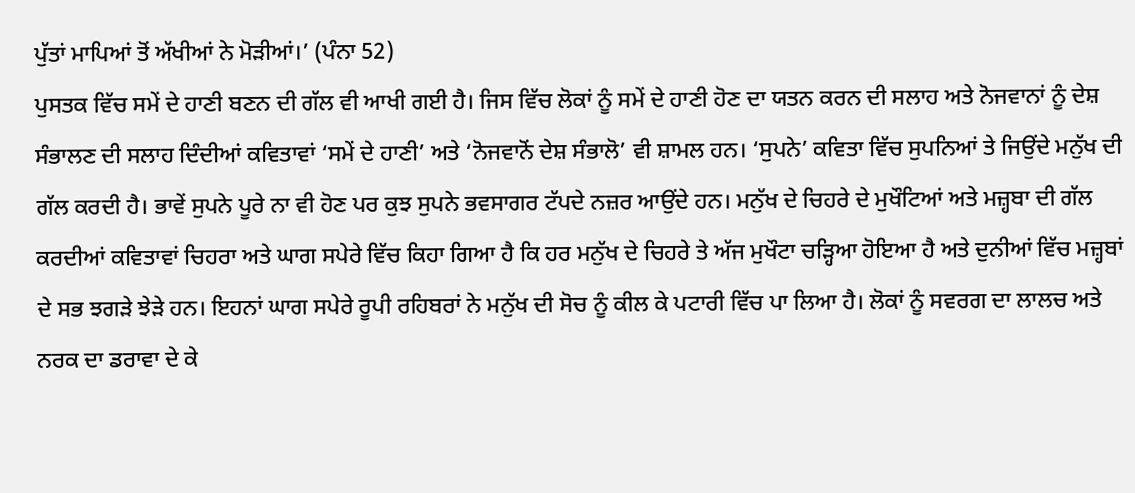ਪੁੱਤਾਂ ਮਾਪਿਆਂ ਤੋਂ ਅੱਖੀਆਂ ਨੇ ਮੋੜੀਆਂ।’ (ਪੰਨਾ 52)
ਪੁਸਤਕ ਵਿੱਚ ਸਮੇਂ ਦੇ ਹਾਣੀ ਬਣਨ ਦੀ ਗੱਲ ਵੀ ਆਖੀ ਗਈ ਹੈ। ਜਿਸ ਵਿੱਚ ਲੋਕਾਂ ਨੂੰ ਸਮੇਂ ਦੇ ਹਾਣੀ ਹੋਣ ਦਾ ਯਤਨ ਕਰਨ ਦੀ ਸਲਾਹ ਅਤੇ ਨੋਜਵਾਨਾਂ ਨੂੰ ਦੇਸ਼ ਸੰਭਾਲਣ ਦੀ ਸਲਾਹ ਦਿੰਦੀਆਂ ਕਵਿਤਾਵਾਂ ‘ਸਮੇਂ ਦੇ ਹਾਣੀ’ ਅਤੇ ‘ਨੋਜਵਾਨੋਂ ਦੇਸ਼ ਸੰਭਾਲੋ’ ਵੀ ਸ਼ਾਮਲ ਹਨ। ‘ਸੁਪਨੇ’ ਕਵਿਤਾ ਵਿੱਚ ਸੁਪਨਿਆਂ ਤੇ ਜਿਉਂਦੇ ਮਨੁੱਖ ਦੀ ਗੱਲ ਕਰਦੀ ਹੈ। ਭਾਵੇਂ ਸੁਪਨੇ ਪੂਰੇ ਨਾ ਵੀ ਹੋਣ ਪਰ ਕੁਝ ਸੁਪਨੇ ਭਵਸਾਗਰ ਟੱਪਦੇ ਨਜ਼ਰ ਆਉਂਦੇ ਹਨ। ਮਨੁੱਖ ਦੇ ਚਿਹਰੇ ਦੇ ਮੁਖੌਟਿਆਂ ਅਤੇ ਮਜ਼੍ਹਬਾ ਦੀ ਗੱਲ ਕਰਦੀਆਂ ਕਵਿਤਾਵਾਂ ਚਿਹਰਾ ਅਤੇ ਘਾਗ ਸਪੇਰੇ ਵਿੱਚ ਕਿਹਾ ਗਿਆ ਹੈ ਕਿ ਹਰ ਮਨੁੱਖ ਦੇ ਚਿਹਰੇ ਤੇ ਅੱਜ ਮੁਖੌਟਾ ਚੜ੍ਹਿਆ ਹੋਇਆ ਹੈ ਅਤੇ ਦੁਨੀਆਂ ਵਿੱਚ ਮਜ਼੍ਹਬਾਂ ਦੇ ਸਭ ਝਗੜੇ ਝੇੜੇ ਹਨ। ਇਹਨਾਂ ਘਾਗ ਸਪੇਰੇ ਰੂਪੀ ਰਹਿਬਰਾਂ ਨੇ ਮਨੁੱਖ ਦੀ ਸੋਚ ਨੂੰ ਕੀਲ ਕੇ ਪਟਾਰੀ ਵਿੱਚ ਪਾ ਲਿਆ ਹੈ। ਲੋਕਾਂ ਨੂੰ ਸਵਰਗ ਦਾ ਲਾਲਚ ਅਤੇ ਨਰਕ ਦਾ ਡਰਾਵਾ ਦੇ ਕੇ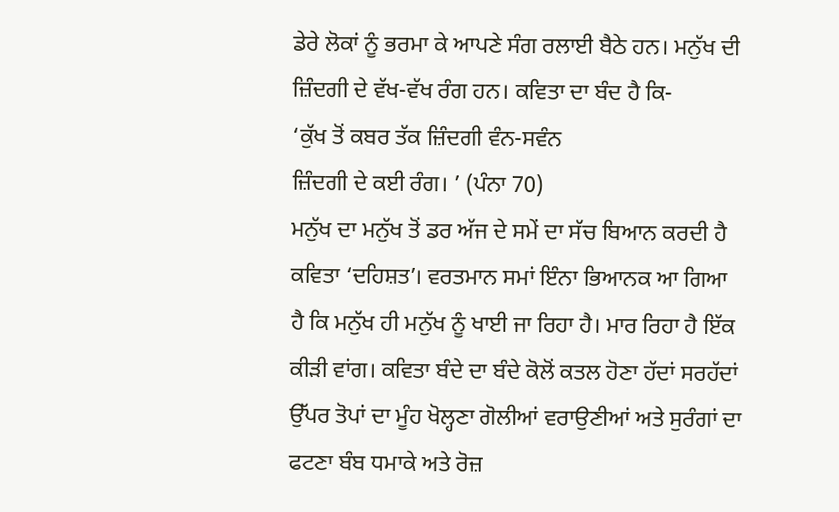ਡੇਰੇ ਲੋਕਾਂ ਨੂੰ ਭਰਮਾ ਕੇ ਆਪਣੇ ਸੰਗ ਰਲਾਈ ਬੈਠੇ ਹਨ। ਮਨੁੱਖ ਦੀ ਜ਼ਿੰਦਗੀ ਦੇ ਵੱਖ-ਵੱਖ ਰੰਗ ਹਨ। ਕਵਿਤਾ ਦਾ ਬੰਦ ਹੈ ਕਿ-
‘ਕੁੱਖ ਤੋਂ ਕਬਰ ਤੱਕ ਜ਼ਿੰਦਗੀ ਵੰਨ-ਸਵੰਨ
ਜ਼ਿੰਦਗੀ ਦੇ ਕਈ ਰੰਗ। ’ (ਪੰਨਾ 70)
ਮਨੁੱਖ ਦਾ ਮਨੁੱਖ ਤੋਂ ਡਰ ਅੱਜ ਦੇ ਸਮੇਂ ਦਾ ਸੱਚ ਬਿਆਨ ਕਰਦੀ ਹੈ ਕਵਿਤਾ ‘ਦਹਿਸ਼ਤ’। ਵਰਤਮਾਨ ਸਮਾਂ ਇੰਨਾ ਭਿਆਨਕ ਆ ਗਿਆ ਹੈ ਕਿ ਮਨੁੱਖ ਹੀ ਮਨੁੱਖ ਨੂੰ ਖਾਈ ਜਾ ਰਿਹਾ ਹੈ। ਮਾਰ ਰਿਹਾ ਹੈ ਇੱਕ ਕੀੜੀ ਵਾਂਗ। ਕਵਿਤਾ ਬੰਦੇ ਦਾ ਬੰਦੇ ਕੋਲੋਂ ਕਤਲ ਹੋਣਾ ਹੱਦਾਂ ਸਰਹੱਦਾਂ ਉੱਪਰ ਤੋਪਾਂ ਦਾ ਮੂੰਹ ਖੋਲ੍ਹਣਾ ਗੋਲੀਆਂ ਵਰਾਉਣੀਆਂ ਅਤੇ ਸੁਰੰਗਾਂ ਦਾ ਫਟਣਾ ਬੰਬ ਧਮਾਕੇ ਅਤੇ ਰੋਜ਼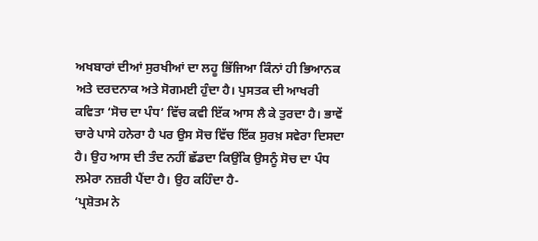ਅਖਬਾਰਾਂ ਦੀਆਂ ਸੁਰਖੀਆਂ ਦਾ ਲਹੂ ਭਿੱਜਿਆ ਕਿੰਨਾਂ ਹੀ ਭਿਆਨਕ ਅਤੇ ਦਰਦਨਾਕ ਅਤੇ ਸੋਗਮਈ ਹੁੰਦਾ ਹੈ। ਪੁਸਤਕ ਦੀ ਆਖਰੀ ਕਵਿਤਾ ‘ਸੋਚ ਦਾ ਪੰਧ’ ਵਿੱਚ ਕਵੀ ਇੱਕ ਆਸ ਲੈ ਕੇ ਤੁਰਦਾ ਹੈ। ਭਾਵੇਂ ਚਾਰੇ ਪਾਸੇ ਹਨੇਰਾ ਹੈ ਪਰ ਉਸ ਸੋਚ ਵਿੱਚ ਇੱਕ ਸੁਰਖ਼ ਸਵੇਰਾ ਦਿਸਦਾ ਹੈ। ਉਹ ਆਸ ਦੀ ਤੰਦ ਨਹੀਂ ਛੱਡਦਾ ਕਿਉਂਕਿ ਉਸਨੂੰ ਸੋਚ ਦਾ ਪੰਧ ਲਮੇਰਾ ਨਜ਼ਰੀ ਪੈਂਦਾ ਹੈ। ਉਹ ਕਹਿੰਦਾ ਹੈ-
‘ਪ੍ਰਸ਼ੋਤਮ ਨੇ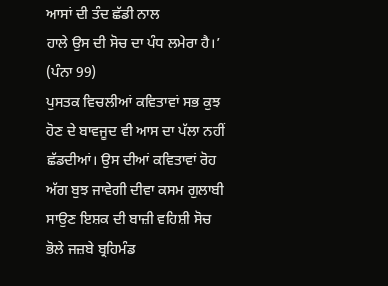ਆਸਾਂ ਦੀ ਤੰਦ ਛੱਡੀ ਨਾਲ
ਹਾਲੇ ਉਸ ਦੀ ਸੋਚ ਦਾ ਪੰਧ ਲਮੇਰਾ ਹੈ।’ (ਪੰਨਾ 99)
ਪੁਸਤਕ ਵਿਚਲੀਆਂ ਕਵਿਤਾਵਾਂ ਸਭ ਕੁਝ ਹੋਣ ਦੇ ਬਾਵਜੂਦ ਵੀ ਆਸ ਦਾ ਪੱਲਾ ਨਹੀਂ ਛੱਡਦੀਆਂ। ਉਸ ਦੀਆਂ ਕਵਿਤਾਵਾਂ ਰੋਹ ਅੱਗ ਬੁਝ ਜਾਵੇਗੀ ਦੀਵਾ ਕਸਮ ਗੁਲਾਬੀ ਸਾਉਣ ਇਸ਼ਕ ਦੀ ਬਾਜ਼ੀ ਵਹਿਸ਼ੀ ਸੋਚ ਭੋਲੇ ਜਜ਼ਬੇ ਬ੍ਰਹਿਮੰਡ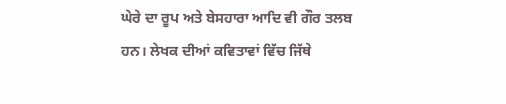ਘੇਰੇ ਦਾ ਰੂਪ ਅਤੇ ਬੇਸਹਾਰਾ ਆਦਿ ਵੀ ਗੌਰ ਤਲਬ ਹਨ। ਲੇਖਕ ਦੀਆਂ ਕਵਿਤਾਵਾਂ ਵਿੱਚ ਜਿੱਥੇ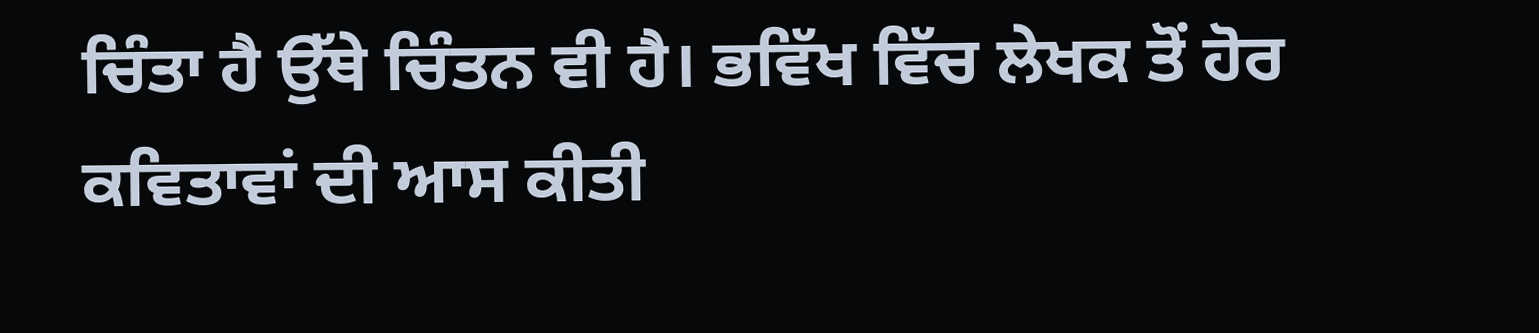ਚਿੰਤਾ ਹੈ ਉੱਥੇ ਚਿੰਤਨ ਵੀ ਹੈ। ਭਵਿੱਖ ਵਿੱਚ ਲੇਖਕ ਤੋਂ ਹੋਰ ਕਵਿਤਾਵਾਂ ਦੀ ਆਸ ਕੀਤੀ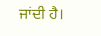ਜਾਂਦੀ ਹੈ।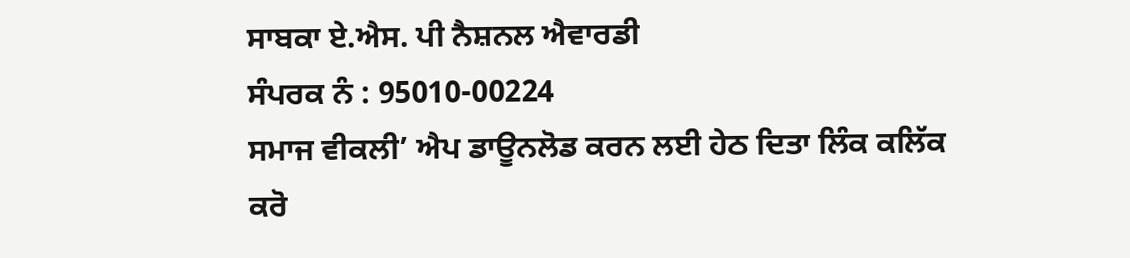ਸਾਬਕਾ ਏ.ਐਸ. ਪੀ ਨੈਸ਼ਨਲ ਐਵਾਰਡੀ
ਸੰਪਰਕ ਨੰ : 95010-00224
ਸਮਾਜ ਵੀਕਲੀ’ ਐਪ ਡਾਊਨਲੋਡ ਕਰਨ ਲਈ ਹੇਠ ਦਿਤਾ ਲਿੰਕ ਕਲਿੱਕ ਕਰੋ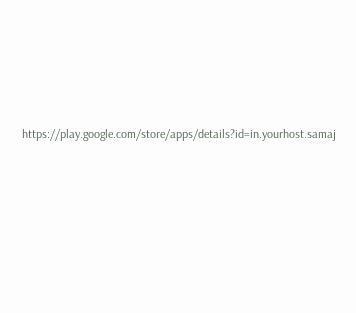https://play.google.com/store/apps/details?id=in.yourhost.samaj